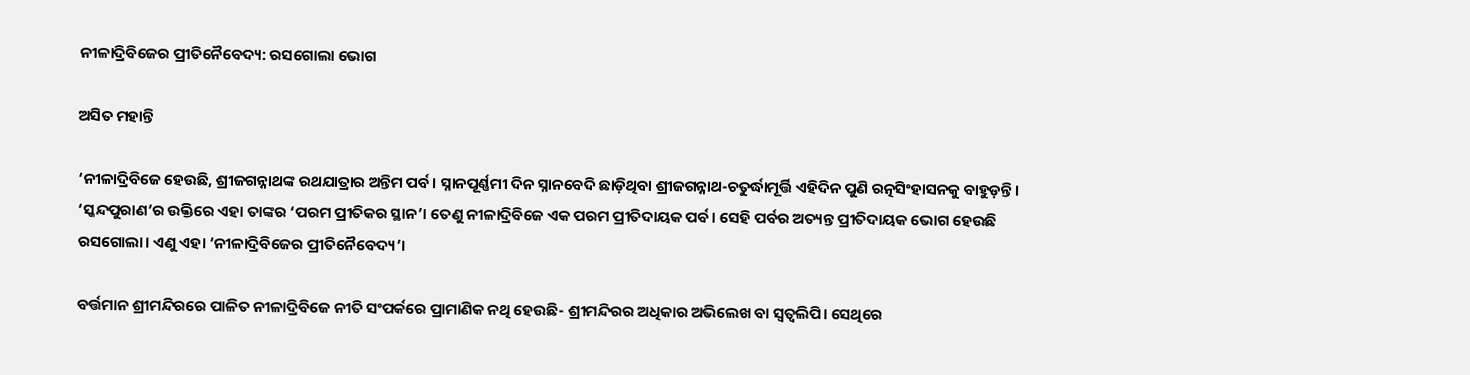ନୀଳାଦ୍ରିବିଜେର ପ୍ରୀତିନୈବେଦ୍ୟ: ରସଗୋଲା ଭୋଗ

ଅସିତ ମହାନ୍ତି

‘ନୀଳାଦ୍ରିବିଜେ ହେଉଛି, ଶ୍ରୀଜଗନ୍ନାଥଙ୍କ ରଥଯାତ୍ରାର ଅନ୍ତିମ ପର୍ବ। ସ୍ନାନପୂର୍ଣ୍ଣମୀ ଦିନ ସ୍ନାନବେଦି ଛାଡ଼ିଥିବା ଶ୍ରୀଜଗନ୍ନାଥ-ଚତୁର୍ଦ୍ଧାମୂର୍ତ୍ତି ଏହିଦିନ ପୁଣି ରତ୍ନସିଂହାସନକୁ ବାହୁଡ଼ନ୍ତି। ‘ସ୍କନ୍ଦପୁରାଣ’ର ଉକ୍ତିରେ ଏହା ତାଙ୍କର ‘ପରମ ପ୍ରୀତିକର ସ୍ଥାନ’। ତେଣୁ ନୀଳାଦ୍ରିବିଜେ ଏକ ପରମ ପ୍ରୀତିଦାୟକ ପର୍ବ। ସେହି ପର୍ବର ଅତ୍ୟନ୍ତ ପ୍ରୀତିଦାୟକ ଭୋଗ ହେଉଛି ରସଗୋଲା। ଏଣୁ ଏହା ‘ନୀଳାଦ୍ରିବିଜେର ପ୍ରୀତିନୈବେଦ୍ୟ’।

ବର୍ତ୍ତମାନ ଶ୍ରୀମନ୍ଦିରରେ ପାଳିତ ନୀଳାଦ୍ରିବିଜେ ନୀତି ସଂପର୍କରେ ପ୍ରାମାଣିକ ନଥି ହେଉଛି- ଶ୍ରୀମନ୍ଦିରର ଅଧିକାର ଅଭିଲେଖ ବା ସ୍ୱତ୍ୱଲିପି। ସେଥିରେ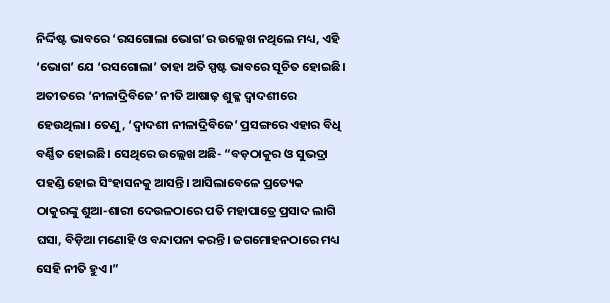ନିର୍ଦ୍ଦିଷ୍ଟ ଭାବରେ ‘ରସଗୋଲା ଭୋଗ’ର ଉଲ୍ଲେଖ ନଥିଲେ ମଧ୍ୟ, ଏହି ‘ଭୋଗ’ ଯେ ‘ରସଗୋଲା’ ତାହା ଅତି ସ୍ପଷ୍ଟ ଭାବରେ ସୂଚିତ ହୋଇଛି। ଅତୀତରେ ‘ନୀଳାଦ୍ରିବିଜେ’ ନୀତି ଆଷାଢ଼ ଶୁକ୍ଳ ଦ୍ୱାଦଶୀରେ ହେଉଥିଲା। ତେଣୁ, ‘ଦ୍ୱାଦଶୀ ନୀଳାଦ୍ରିବିଜେ’ ପ୍ରସଙ୍ଗରେ ଏହାର ବିଧି ବର୍ଣ୍ଣିତ ହୋଇଛି। ସେଥିରେ ଉଲ୍ଲେଖ ଅଛି- “ବଡ଼ଠାକୁର ଓ ସୁଭଦ୍ରା ପହଣ୍ଡି ହୋଇ ସିଂହାସନକୁ ଆସନ୍ତି। ଆସିଲାବେଳେ ପ୍ରତ୍ୟେକ ଠାକୁରଙ୍କୁ ଶୁଆ-ଶାରୀ ଦେଉଳଠାରେ ପତି ମହାପାତ୍ରେ ପ୍ରସାଦ ଲାଗି ଘସା, ବିଡ଼ିଆ ମଣୋହି ଓ ବନ୍ଦାପନା କରନ୍ତି। ଜଗମୋହନଠାରେ ମଧ୍ୟ ସେହି ନୀତି ହୁଏ।”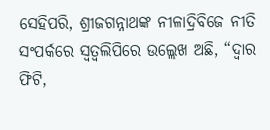ସେହିପରି, ଶ୍ରୀଜଗନ୍ନାଥଙ୍କ ନୀଳାଦ୍ରିବିଜେ ନୀତି ସଂପର୍କରେ ସ୍ୱତ୍ୱଲିପିରେ ଉଲ୍ଲେଖ ଅଛି, “ଦ୍ୱାର ଫିଟି,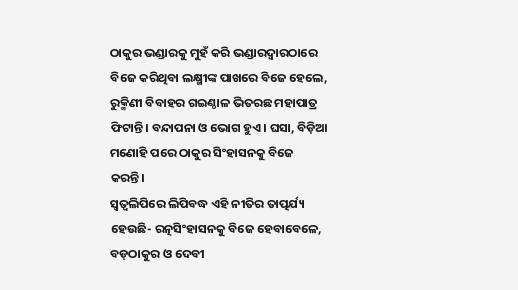ଠାକୁର ଭଣ୍ଡାରକୁ ମୁହଁ କରି ଭଣ୍ଡାରଦ୍ୱାରଠାରେ ବିଜେ କରିଥିବା ଲକ୍ଷ୍ମୀଙ୍କ ପାଖରେ ବିଜେ ହେଲେ, ରୁକ୍ମିଣୀ ବିବାହର ଗଇଣ୍ଠାଳ ଭିତରଛ ମହାପାତ୍ର ଫିଟାନ୍ତି। ବନ୍ଦାପନା ଓ ଭୋଗ ହୁଏ। ଘସା, ବିଡ଼ିଆ ମଣୋହି ପରେ ଠାକୁର ସିଂହାସନକୁ ବିଜେ କରନ୍ତି।
ସ୍ୱତ୍ୱଲିପିରେ ଲିପିବଦ୍ଧ ଏହି ନୀତିର ତାତ୍ପର୍ଯ୍ୟ ହେଉଛି- ରତ୍ନସିଂହାସନକୁ ବିଜେ ହେବାବେଳେ, ବଡ଼ଠାକୁର ଓ ଦେବୀ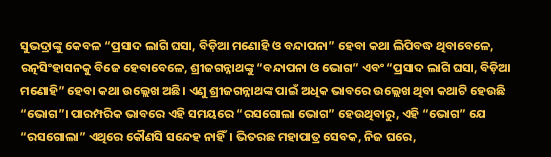ସୁଭଦ୍ରାଙ୍କୁ କେବଳ “ପ୍ରସାଦ ଲାଗି ଘସା, ବିଡ଼ିଆ ମଣୋହି ଓ ବନ୍ଦାପନା” ହେବା କଥା ଲିପିବଦ୍ଧ ଥିବାବେଳେ, ରତ୍ନସିଂହାସନକୁ ବିଜେ ହେବାବେଳେ, ଶ୍ରୀଜଗନ୍ନାଥଙ୍କୁ “ବନ୍ଦାପନା ଓ ଭୋଗ” ଏବଂ “ପ୍ରସାଦ ଲାଗି ଘସା, ବିଡ଼ିଆ ମଣୋହି” ହେବା କଥା ଉଲ୍ଲେଖ ଅଛି। ଏଣୁ ଶ୍ରୀଜଗନ୍ନାଥଙ୍କ ପାଇଁ ଅଧିକ ଭାବରେ ଉଲ୍ଲେଖ ଥିବା କଥାଟି ହେଉଛି “ଭୋଗ”। ପାରମ୍ପରିକ ଭାବରେ ଏହି ସମୟରେ “ରସଗୋଲା ଭୋଗ” ହେଉଥିବାରୁ, ଏହି “ଭୋଗ” ଯେ “ରସଗୋଲା” ଏଥିରେ କୌଣସି ସନ୍ଦେହ ନାହିଁ। ଭିତରଛ ମହାପାତ୍ର ସେବକ, ନିଜ ଘରେ,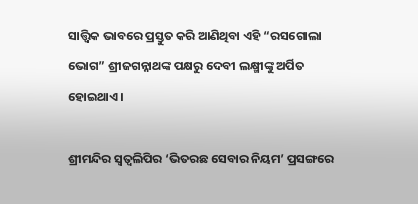ସାତ୍ତ୍ୱିକ ଭାବରେ ପ୍ରସ୍ତୁତ କରି ଆଣିଥିବା ଏହି “ରସଗୋଲା ଭୋଗ” ଶ୍ରୀଜଗନ୍ନାଥଙ୍କ ପକ୍ଷରୁ ଦେବୀ ଲକ୍ଷ୍ମୀଙ୍କୁ ଅର୍ପିତ ହୋଇଥାଏ।

ଶ୍ରୀମନ୍ଦିର ସ୍ୱତ୍ୱଲିପିର ‘ଭିତରଛ ସେବାର ନିୟମ’ ପ୍ରସଙ୍ଗରେ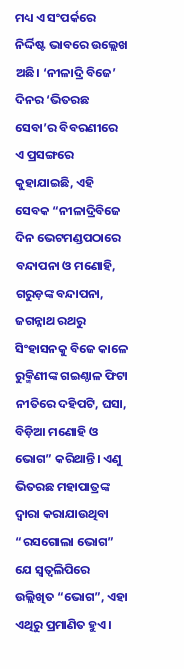ମଧ୍ୟ ଏ ସଂପର୍କରେ ନିର୍ଦ୍ଦିଷ୍ଟ ଭାବରେ ଉଲ୍ଲେଖ ଅଛି। ‘ନୀଳାଦ୍ରି ବିଜେ’ ଦିନର ‘ଭିତରଛ ସେବା’ର ବିବରଣୀରେ ଏ ପ୍ରସଙ୍ଗରେ କୁହାଯାଇଛି, ଏହି ସେବକ “ନୀଳାଦ୍ରିବିଜେ ଦିନ ଭେଟମଣ୍ଡପଠାରେ ବନ୍ଦାପନା ଓ ମଣୋହି, ଗରୁଡ଼ଙ୍କ ବନ୍ଦାପନା, ଜଗନ୍ନାଥ ରଥରୁ ସିଂହାସନକୁ ବିଜେ କାଳେ ରୁକ୍ମିଣୀଙ୍କ ଗଇଣ୍ଠାଳ ଫିଟା ନୀତିରେ ଦହିପଟି, ଘସା, ବିଡ଼ିଆ ମଣୋହି ଓ ଭୋଗ” କରିଥାନ୍ତି। ଏଣୁ ଭିତରଛ ମହାପାତ୍ରଙ୍କ ଦ୍ୱାରା କରାଯାଉଥିବା “ରସଗୋଲା ଭୋଗ” ଯେ ସ୍ୱତ୍ୱଲିପିରେ ଉଲ୍ଲିଖିତ “ଭୋଗ”, ଏହା ଏଥିରୁ ପ୍ରମାଣିତ ହୁଏ।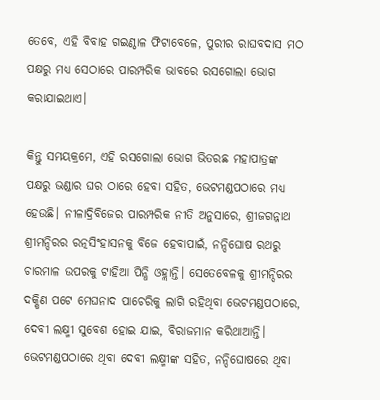ତେବେ, ଏହି ବିବାହ ଗଇଣ୍ଠାଳ ଫିଟାବେଳେ, ପୁରୀର ରାଘବଦାସ ମଠ ପକ୍ଷରୁ ମଧ୍ୟ ସେଠାରେ ପାରମ୍ପରିକ ଭାବରେ ରସଗୋଲା ଭୋଗ କରାଯାଇଥାଏ।

କିନ୍ତୁ ସମୟକ୍ରମେ, ଏହି ରସଗୋଲା ଭୋଗ ଭିତରଛ ମହାପାତ୍ରଙ୍କ ପକ୍ଷରୁ ଭଣ୍ଡାର ଘର ଠାରେ ହେବା ସହିତ, ଭେଟମଣ୍ଡପଠାରେ ମଧ୍ୟ ହେଉଛି। ନୀଳାଦ୍ରିବିଜେର ପାରମ୍ପରିକ ନୀତି ଅନୁସାରେ, ଶ୍ରୀଜଗନ୍ନାଥ ଶ୍ରୀମନ୍ଦିରର ରତ୍ନସିଂହାସନକୁ ବିଜେ ହେବାପାଇଁ, ନନ୍ଦିଘୋଷ ରଥରୁ ଚାରମାଳ ଉପରକୁ ଟାହିଆ ପିନ୍ଧି ଓହ୍ଲାନ୍ତି। ସେତେବେଳକୁ ଶ୍ରୀମନ୍ଦିରର ଦକ୍ଷିଣ ପଟେ ମେଘନାଦ ପାଚେରିକୁ ଲାଗି ରହିଥିବା ଭେଟମଣ୍ଡପଠାରେ, ଦେବୀ ଲକ୍ଷ୍ମୀ ସୁବେଶ ହୋଇ ଯାଇ, ବିରାଜମାନ କରିଥାଆନ୍ତି। ଭେଟମଣ୍ଡପଠାରେ ଥିବା ଦେବୀ ଲକ୍ଷ୍ମୀଙ୍କ ସହିତ, ନନ୍ଦିଘୋଷରେ ଥିବା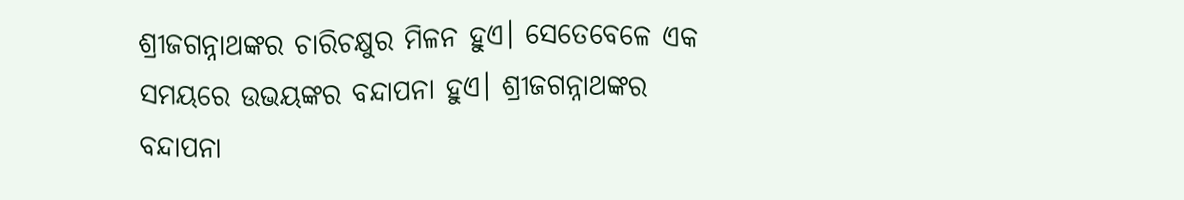ଶ୍ରୀଜଗନ୍ନାଥଙ୍କର ଚାରିଚକ୍ଷୁର ମିଳନ ହୁଏ। ସେତେବେଳେ ଏକ ସମୟରେ ଉଭୟଙ୍କର ବନ୍ଦାପନା ହୁଏ। ଶ୍ରୀଜଗନ୍ନାଥଙ୍କର ବନ୍ଦାପନା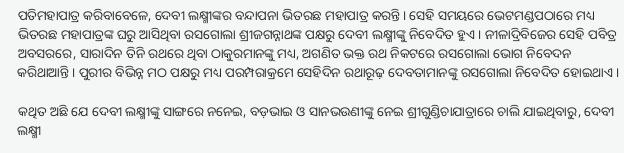ପତିମହାପାତ୍ର କରିବାବେଳେ, ଦେବୀ ଲକ୍ଷ୍ମୀଙ୍କର ବନ୍ଦାପନା ଭିତରଛ ମହାପାତ୍ର କରନ୍ତି। ସେହି ସମୟରେ ଭେଟମଣ୍ଡପଠାରେ ମଧ୍ୟ ଭିତରଛ ମହାପାତ୍ରଙ୍କ ଘରୁ ଆସିଥିବା ରସଗୋଲା ଶ୍ରୀଜଗନ୍ନାଥଙ୍କ ପକ୍ଷରୁ ଦେବୀ ଲକ୍ଷ୍ମୀଙ୍କୁ ନିବେଦିତ ହୁଏ। ନୀଳାଦ୍ରିବିଜେର ସେହି ପବିତ୍ର ଅବସରରେ, ସାରାଦିନ ତିନି ରଥରେ ଥିବା ଠାକୁରମାନଙ୍କୁ ମଧ୍ୟ, ଅଗଣିତ ଭକ୍ତ ରଥ ନିକଟରେ ରସଗୋଲା ଭୋଗ ନିବେଦନ କରିଥାଆନ୍ତି। ପୁରୀର ବିଭିନ୍ନ ମଠ ପକ୍ଷରୁ ମଧ୍ୟ ପରମ୍ପରାକ୍ରମେ ସେହିଦିନ ରଥାରୂଢ଼ ଦେବତାମାନଙ୍କୁ ରସଗୋଲା ନିବେଦିତ ହୋଇଥାଏ।

କଥିତ ଅଛି ଯେ ଦେବୀ ଲକ୍ଷ୍ମୀଙ୍କୁ ସାଙ୍ଗରେ ନନେଇ, ବଡ଼ଭାଇ ଓ ସାନଭଉଣୀଙ୍କୁ ନେଇ ଶ୍ରୀଗୁଣ୍ଡିଚାଯାତ୍ରାରେ ଚାଲି ଯାଇଥିବାରୁ, ଦେବୀ ଲକ୍ଷ୍ମୀ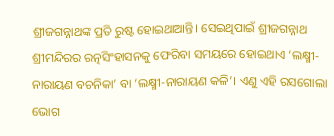ଶ୍ରୀଜଗନ୍ନାଥଙ୍କ ପ୍ରତି ରୁଷ୍ଟ ହୋଇଥାଆନ୍ତି। ସେଇଥିପାଇଁ ଶ୍ରୀଜଗନ୍ନାଥ ଶ୍ରୀମନ୍ଦିରର ରତ୍ନସିଂହାସନକୁ ଫେରିବା ସମୟରେ ହୋଇଥାଏ ‘ଲକ୍ଷ୍ମୀ-ନାରାୟଣ ବଚନିକା’ ବା ‘ଲକ୍ଷ୍ମୀ-ନାରାୟଣ କଳି’। ଏଣୁ ଏହି ରସଗୋଲା ଭୋଗ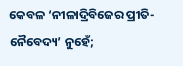କେବଳ ‘ନୀଳାଦ୍ରିବିଜେର ପ୍ରୀତି-ନୈବେଦ୍ୟ’ ନୁହେଁ;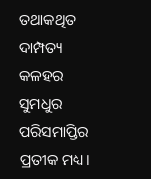ତଥାକଥିତ ଦାମ୍ପତ୍ୟ କଳହର ସୁମଧୁର ପରିସମାପ୍ତିର ପ୍ରତୀକ ମଧ୍ୟ।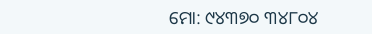ମୋ: ୯୪୩୭୦ ୩୪୮୦୪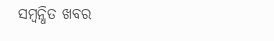ସମ୍ବନ୍ଧିତ ଖବର